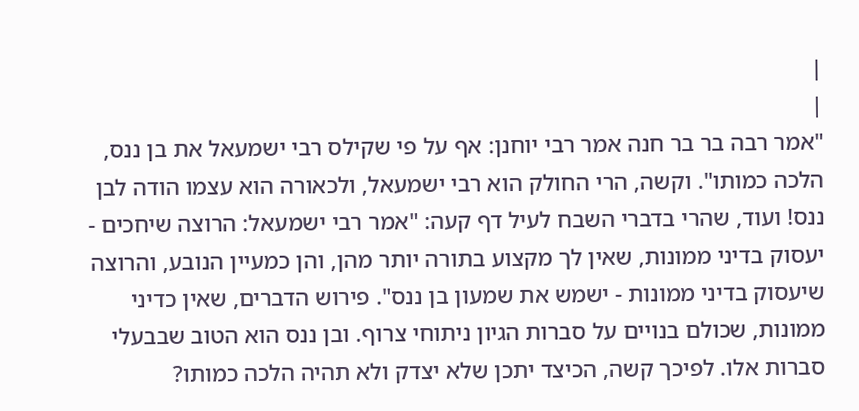|
|
"אמר רבה בר בר חנה אמר רבי יוחנן: אף על פי שקילס רבי ישמעאל את בן ננס, הלכה כמותו". וקשה, הרי החולק הוא רבי ישמעאל, ולכאורה הוא עצמו הודה לבן ננס! ועוד, שהרי בדברי השבח לעיל דף קעה: "אמר רבי ישמעאל: הרוצה שיחכים - יעסוק בדיני ממונות, שאין לך מקצוע בתורה יותר מהן, והן כמעיין הנובע, והרוצה שיעסוק בדיני ממונות - ישמש את שמעון בן ננס". פירוש הדברים, שאין כדיני ממונות, שכולם בנויים על סברות הגיון ניתוחי צרוף. ובן ננס הוא הטוב שבבעלי סברות אלו. לפיכך קשה, הכיצד יתכן שלא יצדק ולא תהיה הלכה כמותו?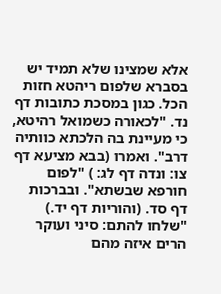אלא שמצינו שלא תמיד יש בסברא שלפום ריהטא חזות הכל. כגון במסכת כתובות דף נד. "לכאורה כשמואל רהיטא, כי מעיינת בה הלכתא כוותיה דרב". ואמרו (בבא מציעא דף צו: ונדה דף לג: ) "לפום חורפא שבשתא". ובברכות דף סד. (והוריות דף יד.) "שלחו להתם: סיני ועוקר הרים איזה מהם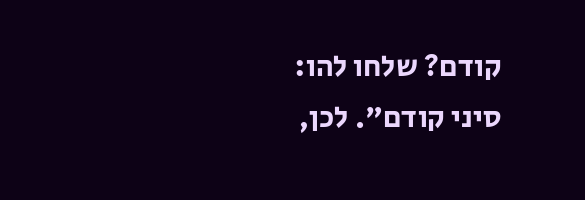קודם? שלחו להו: סיני קודם". לכן,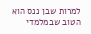למרות שבן ננס הוא הטוב שבמלמדי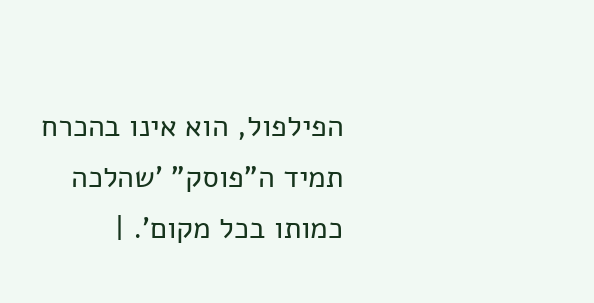הפילפול, הוא אינו בהכרח תמיד ה"פוסק" 'שהלכה כמותו בכל מקום'. |